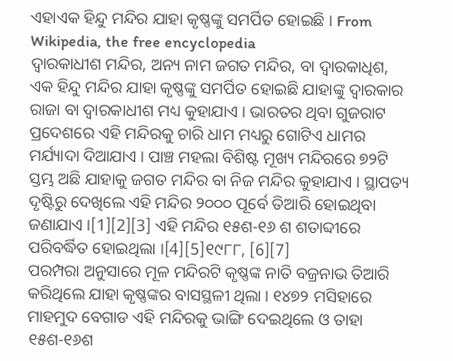ଏହାଏକ ହିନ୍ଦୁ ମନ୍ଦିର ଯାହା କୃଷ୍ଣଙ୍କୁ ସମର୍ପିତ ହୋଇଛି । From Wikipedia, the free encyclopedia
ଦ୍ୱାରକାଧୀଶ ମନ୍ଦିର, ଅନ୍ୟ ନାମ ଜଗତ ମନ୍ଦିର, ବା ଦ୍ୱାରକାଧିଶ, ଏକ ହିନ୍ଦୁ ମନ୍ଦିର ଯାହା କୃଷ୍ଣଙ୍କୁ ସମର୍ପିତ ହୋଇଛି ଯାହାଙ୍କୁ ଦ୍ୱାରକାର ରାଜା ବା ଦ୍ୱାରକାଧୀଶ ମଧ୍ୟ କୁହାଯାଏ । ଭାରତର ଥିବା ଗୁଜରାଟ ପ୍ରଦେଶରେ ଏହି ମନ୍ଦିରକୁ ଚାରି ଧାମ ମଧ୍ୟରୁ ଗୋଟିଏ ଧାମର ମର୍ଯ୍ୟାଦା ଦିଆଯାଏ । ପାଞ୍ଚ ମହଲା ବିଶିଷ୍ଟ ମୂଖ୍ୟ ମନ୍ଦିରରେ ୭୨ଟି ସ୍ତମ୍ଭ ଅଛି ଯାହାକୁ ଜଗତ ମନ୍ଦିର ବା ନିଜ ମନ୍ଦିର କୁହାଯାଏ । ସ୍ଥାପତ୍ୟ ଦୃଷ୍ଟିରୁ ଦେଖିଲେ ଏହି ମନ୍ଦିର ୨୦୦୦ ପୂର୍ବେ ତିଆରି ହୋଇଥିବା ଜଣାଯାଏ ।[1][2][3] ଏହି ମନ୍ଦିର ୧୫ଶ-୧୬ ଶ ଶତାବ୍ଦୀରେ ପରିବର୍ଦ୍ଧିତ ହୋଇଥିଲା ।[4][5]୧୯୮୮, [6][7]
ପରମ୍ପରା ଅନୁସାରେ ମୂଳ ମନ୍ଦିରଟି କୃଷ୍ଣଙ୍କ ନାତି ବଜ୍ରନାଭ ତିଆରି କରିଥିଲେ ଯାହା କୃଷ୍ଣଙ୍କର ବାସସ୍ଥଳୀ ଥିଲା । ୧୪୭୨ ମସିହାରେ ମାହମୁଦ ବେଗାଡ ଏହି ମନ୍ଦିରକୁ ଭାଙ୍ଗି ଦେଇଥିଲେ ଓ ତାହା ୧୫ଶ-୧୬ଶ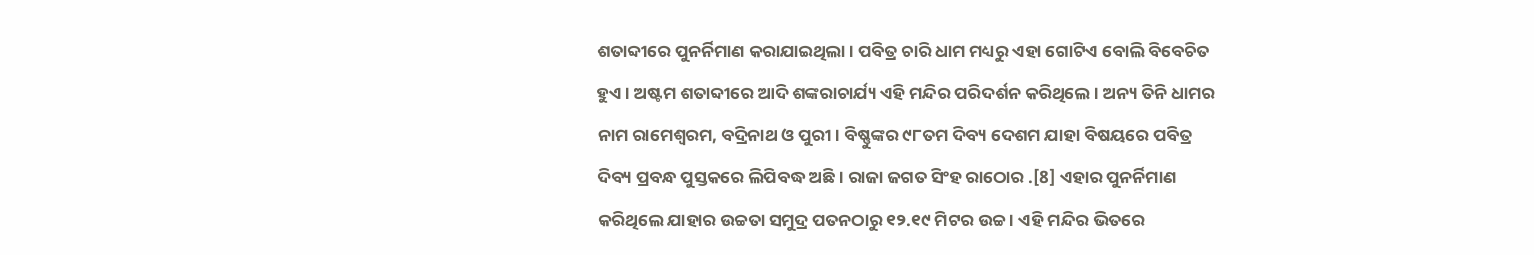ଶତାବ୍ଦୀରେ ପୁନର୍ନିମାଣ କରାଯାଇଥିଲା । ପବିତ୍ର ଚାରି ଧାମ ମଧ୍ୟରୁ ଏହା ଗୋଟିଏ ବୋଲି ବିବେଚିତ ହୁଏ । ଅଷ୍ଟମ ଶତାବ୍ଦୀରେ ଆଦି ଶଙ୍କରାଚାର୍ଯ୍ୟ ଏହି ମନ୍ଦିର ପରିଦର୍ଶନ କରିଥିଲେ । ଅନ୍ୟ ତିନି ଧାମର ନାମ ରାମେଶ୍ୱରମ, ବଦ୍ରିନାଥ ଓ ପୁରୀ । ବିଷ୍ଣୁଙ୍କର ୯୮ତମ ଦିବ୍ୟ ଦେଶମ ଯାହା ବିଷୟରେ ପବିତ୍ର ଦିବ୍ୟ ପ୍ରବନ୍ଧ ପୁସ୍ତକରେ ଲିପିବଦ୍ଧ ଅଛି । ରାଜା ଜଗତ ସିଂହ ରାଠୋର .[8] ଏହାର ପୁନର୍ନିମାଣ କରିଥିଲେ ଯାହାର ଉଚ୍ଚତା ସମୁଦ୍ର ପତନଠାରୁ ୧୨.୧୯ ମିଟର ଉଚ୍ଚ । ଏହି ମନ୍ଦିର ଭିତରେ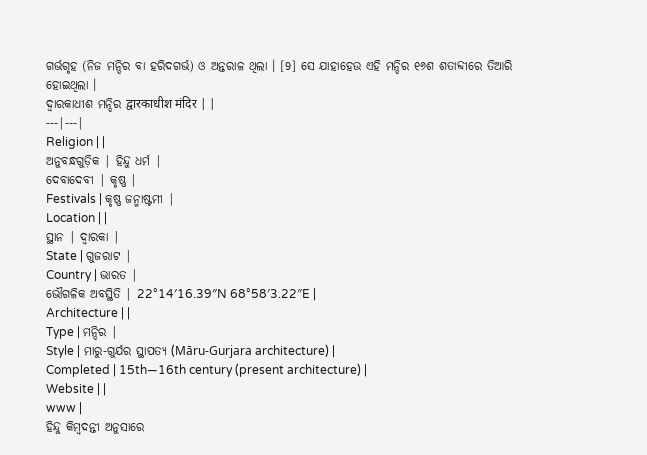ଗର୍ଭଗୃହ (ନିଜ ମନ୍ଦିର ବା ହରିଦଗର୍ଭ) ଓ ଅନ୍ତରାଳ ଥିଲା । [9] ସେ ଯାହାହେଉ ଏହି ମନ୍ଦିର ୧୬ଶ ଶତାବ୍ଦୀରେ ତିଆରି ହୋଇଥିଲା ।
ଦ୍ୱାରକାଧୀଶ ମନ୍ଦିର द्वारकाधीश मंदिर | |
---|---|
Religion | |
ଅନୁବନ୍ଧଗୁଡ଼ିକ | ହିନ୍ଦୁ ଧର୍ମ |
ଦେବାଦେବୀ | କୃଷ୍ଣ |
Festivals | କୃଷ୍ଣ ଜନ୍ମାଷ୍ଟମୀ |
Location | |
ସ୍ଥାନ | ଦ୍ୱାରକା |
State | ଗୁଜରାଟ |
Country | ଭାରତ |
ଭୌଗଳିକ ଅବସ୍ଥିତି | 22°14′16.39″N 68°58′3.22″E |
Architecture | |
Type | ମନ୍ଦିର |
Style | ମାରୁ-ଗୁର୍ଯର ସ୍ଥାପତ୍ୟ (Māru-Gurjara architecture) |
Completed | 15th—16th century (present architecture) |
Website | |
www |
ହିନ୍ଦୁ କିମ୍ବଦନ୍ତୀ ଅନୁସାରେ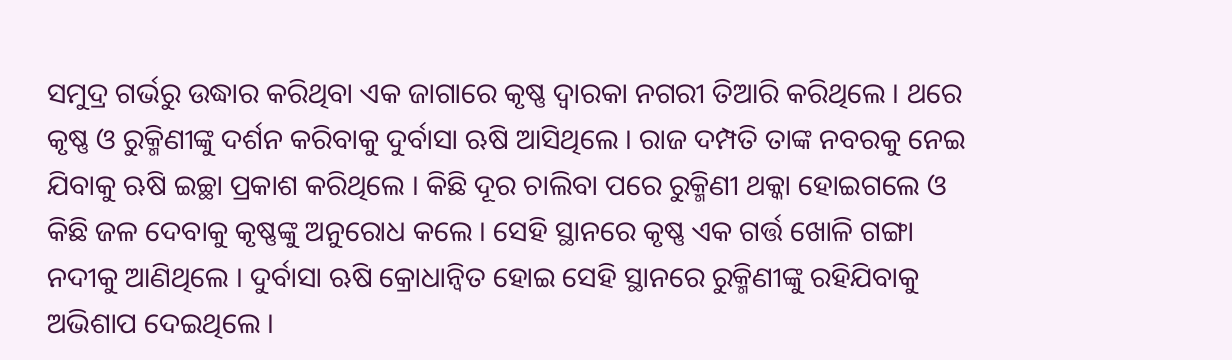ସମୁଦ୍ର ଗର୍ଭରୁ ଉଦ୍ଧାର କରିଥିବା ଏକ ଜାଗାରେ କୃଷ୍ଣ ଦ୍ୱାରକା ନଗରୀ ତିଆରି କରିଥିଲେ । ଥରେ କୃଷ୍ଣ ଓ ରୁକ୍ମିଣୀଙ୍କୁ ଦର୍ଶନ କରିବାକୁ ଦୁର୍ବାସା ଋଷି ଆସିଥିଲେ । ରାଜ ଦମ୍ପତି ତାଙ୍କ ନବରକୁ ନେଇ ଯିବାକୁ ଋଷି ଇଚ୍ଛା ପ୍ରକାଶ କରିଥିଲେ । କିଛି ଦୂର ଚାଲିବା ପରେ ରୁକ୍ମିଣୀ ଥକ୍କା ହୋଇଗଲେ ଓ କିଛି ଜଳ ଦେବାକୁ କୃଷ୍ଣଙ୍କୁ ଅନୁରୋଧ କଲେ । ସେହି ସ୍ଥାନରେ କୃଷ୍ଣ ଏକ ଗର୍ତ୍ତ ଖୋଳି ଗଙ୍ଗା ନଦୀକୁ ଆଣିଥିଲେ । ଦୁର୍ବାସା ଋଷି କ୍ରୋଧାନ୍ୱିତ ହୋଇ ସେହି ସ୍ଥାନରେ ରୁକ୍ମିଣୀଙ୍କୁ ରହିଯିବାକୁ ଅଭିଶାପ ଦେଇଥିଲେ ।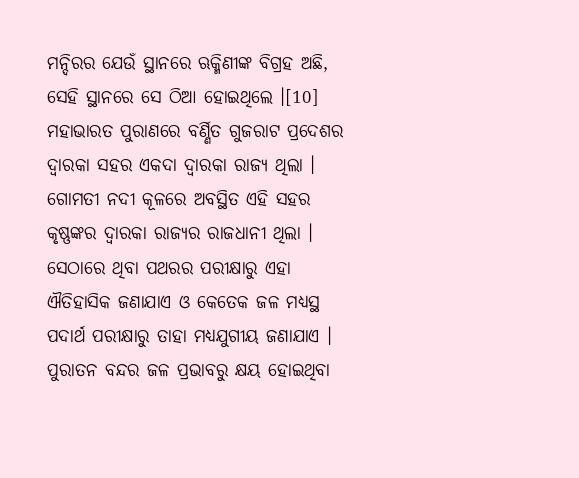ମନ୍ଦିରର ଯେଉଁ ସ୍ଥାନରେ ଋକ୍ମିଣୀଙ୍କ ବିଗ୍ରହ ଅଛି, ସେହି ସ୍ଥାନରେ ସେ ଠିଆ ହୋଇଥିଲେ ।[10]
ମହାଭାରତ ପୁରାଣରେ ବର୍ଣ୍ଣିତ ଗୁଜରାଟ ପ୍ରଦେଶର ଦ୍ୱାରକା ସହର ଏକଦା ଦ୍ୱାରକା ରାଜ୍ୟ ଥିଲା । ଗୋମତୀ ନଦୀ କୂଳରେ ଅବସ୍ଥିତ ଏହି ସହର କୃଷ୍ଣଙ୍କର ଦ୍ୱାରକା ରାଜ୍ୟର ରାଜଧାନୀ ଥିଲା । ସେଠାରେ ଥିବା ପଥରର ପରୀକ୍ଷାରୁ ଏହା ଐତିହାସିକ ଜଣାଯାଏ ଓ କେତେକ ଜଳ ମଧ୍ୟସ୍ଥ ପଦାର୍ଥ ପରୀକ୍ଷାରୁ ତାହା ମଧ୍ୟଯୁଗୀୟ ଜଣାଯାଏ । ପୁରାତନ ବନ୍ଦର ଜଳ ପ୍ରଭାବରୁ କ୍ଷୟ ହୋଇଥିବା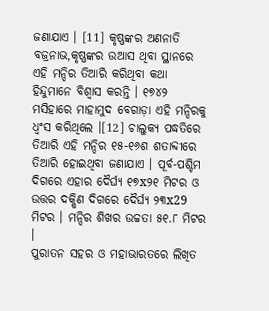ଜଣାଯାଏ । [11] କୃଷ୍ଣଙ୍କର ଅଣନାତି ବଜ୍ରନାଭ,କୃଷ୍ଣଙ୍କର ଉଆସ ଥିବା ସ୍ଥାନରେ ଏହି ମନ୍ଦିର ତିଆରି କରିଥିବା କଥା ହିନ୍ଦୁମାନେ ବିଶ୍ୱାସ କରନ୍ତି । ୧୭୪୨ ମସିହାରେ ମାହାମୁଦ ବେଗାଡ଼ା ଏହି ମନ୍ଦିରକୁ ଧ୍ବଂସ କରିଥିଲେ ।[12] ଚାଲୁକ୍ୟ ପଦ୍ଧତିରେ ତିଆରି ଏହି ମନ୍ଦିର ୧୫-୧୬ଶ ଶତାବ୍ଦୀରେ ତିଆରି ହୋଇଥିବା ଜଣାଯାଏ । ପୂର୍ବ-ପଶ୍ଚିମ ଦିଗରେ ଏହାର ଦୈର୍ଘ୍ୟ ୧୭x୨୧ ମିଟର ଓ ଉତ୍ତର ଦକ୍ଷିଣ ଦିଗରେ ଦୈର୍ଘ୍ୟ ୨୩x29 ମିଟର । ମନ୍ଦିର ଶିଖର ଉଚ୍ଚତା ୫୧.୮ ମିଟର ।
ପୁରାତନ ସହର ଓ ମହାଭାରତରେ ଲିଖିତ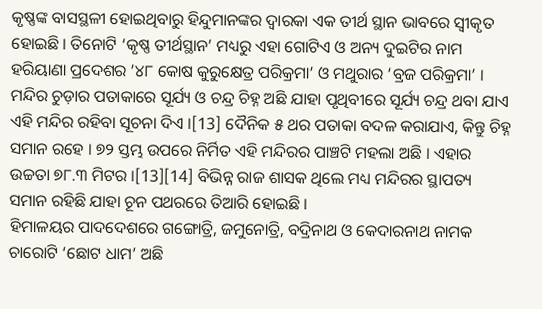କୃଷ୍ଣଙ୍କ ବାସସ୍ଥଳୀ ହୋଇଥିବାରୁ ହିନ୍ଦୁମାନଙ୍କର ଦ୍ୱାରକା ଏକ ତୀର୍ଥ ସ୍ଥାନ ଭାବରେ ସ୍ୱୀକୃତ ହୋଇଛି । ତିନୋଟି ‘କୃଷ୍ଣ ତୀର୍ଥସ୍ଥାନ’ ମଧ୍ୟରୁ ଏହା ଗୋଟିଏ ଓ ଅନ୍ୟ ଦୁଇଟିର ନାମ ହରିୟାଣା ପ୍ରଦେଶର ’୪୮ କୋଷ କୁରୁକ୍ଷେତ୍ର ପରିକ୍ରମା’ ଓ ମଥୁରାର ‘ବ୍ରଜ ପରିକ୍ରମା’ । ମନ୍ଦିର ଚୁଡ଼ାର ପତାକାରେ ସୂର୍ଯ୍ୟ ଓ ଚନ୍ଦ୍ର ଚିହ୍ନ ଅଛି ଯାହା ପୃଥିବୀରେ ସୂର୍ଯ୍ୟ ଚନ୍ଦ୍ର ଥବା ଯାଏ ଏହି ମନ୍ଦିର ରହିବା ସୂଚନା ଦିଏ ।[13] ଦୈନିକ ୫ ଥର ପତାକା ବଦଳ କରାଯାଏ, କିନ୍ତୁ ଚିହ୍ନ ସମାନ ରହେ । ୭୨ ସ୍ତମ୍ଭ ଉପରେ ନିର୍ମିତ ଏହି ମନ୍ଦିରର ପାଞ୍ଚଟି ମହଲା ଅଛି । ଏହାର ଉଚ୍ଚତା ୭୮.୩ ମିଟର ।[13][14] ବିଭିନ୍ନ ରାଜ ଶାସକ ଥିଲେ ମଧ୍ୟ ମନ୍ଦିରର ସ୍ଥାପତ୍ୟ ସମାନ ରହିଛି ଯାହା ଚୂନ ପଥରରେ ତିଆରି ହୋଇଛି ।
ହିମାଳୟର ପାଦଦେଶରେ ଗଙ୍ଗୋତ୍ରି, ଜମୁନୋତ୍ରି, ବଦ୍ରିନାଥ ଓ କେଦାରନାଥ ନାମକ ଚାରୋଟି ‘ଛୋଟ ଧାମ’ ଅଛି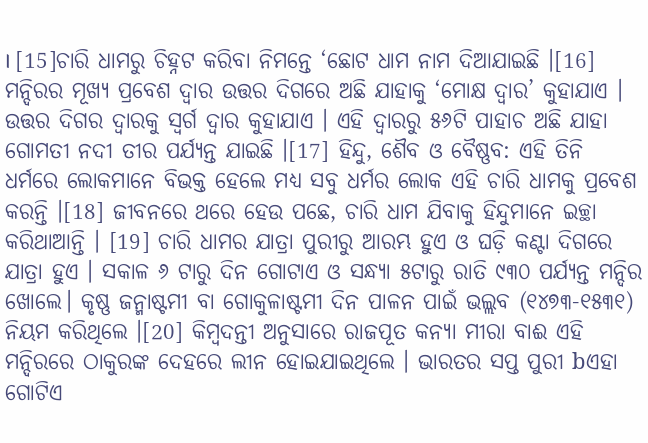। [15]ଚାରି ଧାମରୁ ଚିହ୍ନଟ କରିବା ନିମନ୍ତେ ‘ଛୋଟ ଧାମ ନାମ ଦିଆଯାଇଛି ।[16]
ମନ୍ଦିରର ମୂଖ୍ୟ ପ୍ରବେଶ ଦ୍ୱାର ଉତ୍ତର ଦିଗରେ ଅଛି ଯାହାକୁ ‘ମୋକ୍ଷ ଦ୍ୱାର’ କୁହାଯାଏ । ଉତ୍ତର ଦିଗର ଦ୍ୱାରକୁ ସ୍ୱର୍ଗ ଦ୍ୱାର କୁହାଯାଏ । ଏହି ଦ୍ୱାରରୁ ୫୬ଟି ପାହାଚ ଅଛି ଯାହା ଗୋମତୀ ନଦୀ ତୀର ପର୍ଯ୍ୟନ୍ତ ଯାଇଛି ।[17] ହିନ୍ଦୁ, ଶୈବ ଓ ବୈଷ୍ଣବ: ଏହି ତିନି ଧର୍ମରେ ଲୋକମାନେ ବିଭକ୍ତ ହେଲେ ମଧ୍ୟ ସବୁ ଧର୍ମର ଲୋକ ଏହି ଚାରି ଧାମକୁ ପ୍ରବେଶ କରନ୍ତି ।[18] ଜୀବନରେ ଥରେ ହେଉ ପଛେ, ଚାରି ଧାମ ଯିବାକୁ ହିନ୍ଦୁମାନେ ଇଚ୍ଛା କରିଥାଆନ୍ତି । [19] ଚାରି ଧାମର ଯାତ୍ରା ପୁରୀରୁ ଆରମ୍ଭ ହୁଏ ଓ ଘଡ଼ି କଣ୍ଟା ଦିଗରେ ଯାତ୍ରା ହୁଏ । ସକାଳ ୬ ଟାରୁ ଦିନ ଗୋଟାଏ ଓ ସନ୍ଧ୍ୟା ୫ଟାରୁ ରାତି ୯୩୦ ପର୍ଯ୍ୟନ୍ତ ମନ୍ଦିର ଖୋଲେ। କୃଷ୍ଣ ଜନ୍ମାଷ୍ଟମୀ ବା ଗୋକୁଳାଷ୍ଟମୀ ଦିନ ପାଳନ ପାଇଁ ଭଲ୍ଲବ (୧୪୭୩-୧୫୩୧) ନିୟମ କରିଥିଲେ ।[20] କିମ୍ବଦନ୍ତୀ ଅନୁସାରେ ରାଜପୂତ କନ୍ୟା ମୀରା ବାଈ ଏହି ମନ୍ଦିରରେ ଠାକୁରଙ୍କ ଦେହରେ ଲୀନ ହୋଇଯାଇଥିଲେ । ଭାରତର ସପ୍ତ ପୁରୀ bଏହା ଗୋଟିଏ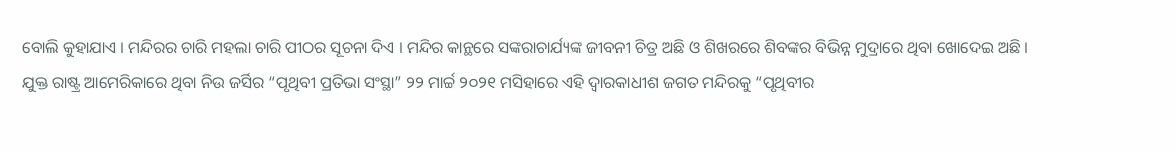ବୋଲି କୁହାଯାଏ । ମନ୍ଦିରର ଚାରି ମହଲା ଚାରି ପୀଠର ସୂଚନା ଦିଏ । ମନ୍ଦିର କାନ୍ଥରେ ସଙ୍କରାଚାର୍ଯ୍ୟଙ୍କ ଜୀବନୀ ଚିତ୍ର ଅଛି ଓ ଶିଖରରେ ଶିବଙ୍କର ବିଭିନ୍ନ ମୁଦ୍ରାରେ ଥିବା ଖୋଦେଇ ଅଛି ।
ଯୁକ୍ତ ରାଷ୍ଟ୍ର ଆମେରିକାରେ ଥିବା ନିଉ ଜର୍ସିର “ପୃଥିବୀ ପ୍ରତିଭା ସଂସ୍ଥା” ୨୨ ମାର୍ଚ୍ଚ ୨୦୨୧ ମସିହାରେ ଏହି ଦ୍ୱାରକାଧୀଶ ଜଗତ ମନ୍ଦିରକୁ “ପୃଥିବୀର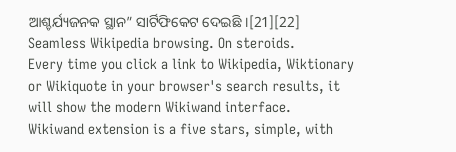ଆଶ୍ଚର୍ଯ୍ୟଜନକ ସ୍ଥାନ” ସାର୍ଟିଫିକେଟ ଦେଇଛି ।[21][22]
Seamless Wikipedia browsing. On steroids.
Every time you click a link to Wikipedia, Wiktionary or Wikiquote in your browser's search results, it will show the modern Wikiwand interface.
Wikiwand extension is a five stars, simple, with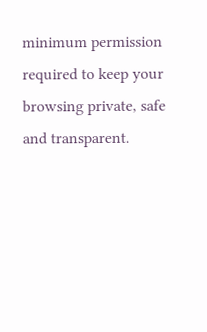minimum permission required to keep your browsing private, safe and transparent.